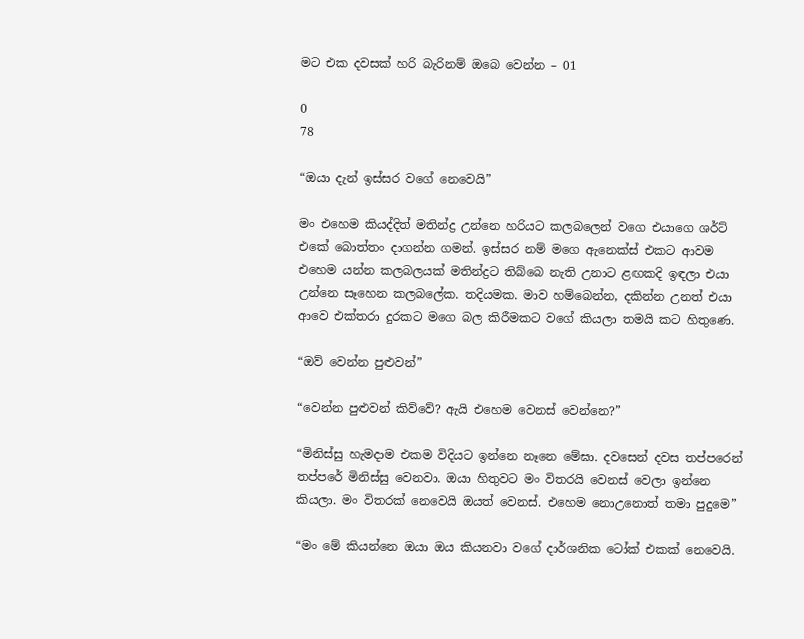මට එක දවසක් හරි බැරිනම් ඔබෙ වෙන්න – 01

0
78

“ඔයා දැන් ඉස්සර වගේ නෙවෙයි”

මං එහෙම කියද්දිත් මතින්ද්‍ර උන්නෙ හරියට කලබලෙන් වගෙ එයාගෙ ශර්ට් එකේ බොත්තං දාගන්න ගමන්. ඉස්සර නම් මගෙ ඇනෙක්ස් එකට ආවම එහෙම යන්න කලබලයක් මතින්ද්‍රට තිබ්බෙ නැති උනාට ළඟකදි ඉඳලා එයා උන්නෙ සෑහෙන කලබලේක. තදියමක. මාව හම්බෙන්න, දකින්න උනත් එයා ආවෙ එක්තරා දුරකට මගෙ බල කිරීමකට වගේ කියලා තමයි කට හිතුණෙ.

“ඔව් වෙන්න පුළුවන්”

“වෙන්න පුළුවන් කිව්වේ? ඇයි එහෙම වෙනස් වෙන්නෙ?”

“මිනිස්සු හැමදාම එකම විදියට ඉන්නෙ නෑනෙ මේඝා. දවසෙන් දවස තප්පරෙන් තප්පරේ මිනිස්සු වෙනවා. ඔයා හිතුවට මං විතරයි වෙනස් වෙලා ඉන්නෙ කියලා. මං විතරක් නෙවෙයි ඔයත් වෙනස්. එහෙම නොඋනොත් තමා පුදුමෙ”

“මං මේ කියන්නෙ ඔයා ඔය කියනවා වගේ දාර්ශනික ටෝක් එකක් නෙවෙයි.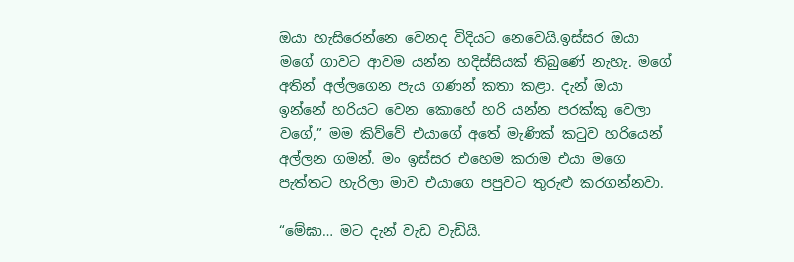ඔයා හැසිරෙන්නෙ වෙනද විදියට නෙවෙයි.ඉස්සර ඔයා මගේ ගාවට ආවම යන්න හදිස්සියක් තිබුණේ නැහැ. මගේ අතින් අල්ලගෙන පැය ගණන් කතා කළා. දැන් ඔයා ඉන්නේ හරියට වෙන කොහේ හරි යන්න පරක්කු වෙලා වගේ,” මම කිව්වේ එයාගේ අතේ මැණික් කටුව හරියෙන් අල්ලන ගමන්. මං ඉස්සර එහෙම කරාම එයා මගෙ පැත්තට හැරිලා මාව එයාගෙ පපුවට තුරුළු කරගන්නවා.

“මේඝා… මට දැන් වැඩ වැඩියි.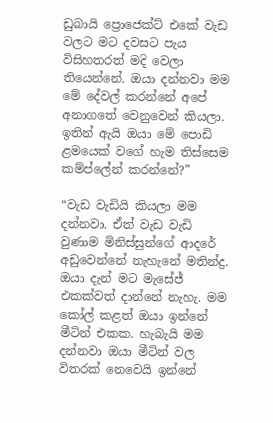ඩුබායි ප්‍රොජෙක්ට් එකේ වැඩ වලට මට දවසට පැය විසිහතරත් මදි වෙලා තියෙන්නේ. ඔයා දන්නවා මම මේ දේවල් කරන්නේ අපේ අනාගතේ වෙනුවෙන් කියලා. ඉතින් ඇයි ඔයා මේ පොඩි ළමයෙක් වගේ හැම තිස්සෙම කම්ප්ලේන් කරන්නේ?”

“වැඩ වැඩියි කියලා මම දන්නවා. ඒත් වැඩ වැඩි වුණාම මිනිස්සුන්ගේ ආදරේ අඩුවෙන්නේ නැහැනේ මතින්ද්‍ර. ඔයා දැන් මට මැසේජ් එකක්වත් දාන්නේ නැහැ. මම කෝල් කළත් ඔයා ඉන්නේ මීටින් එකක. හැබැයි මම දන්නවා ඔයා මීටින් වල විතරක් නෙවෙයි ඉන්නේ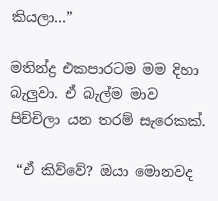කියලා…”

මතින්ද්‍ර එකපාරටම මම දිහා බැලුවා. ඒ බැල්ම මාව පිච්චිලා යන තරම් සැරෙකක්.

 “ඒ කිව්වේ? ඔයා මොනවද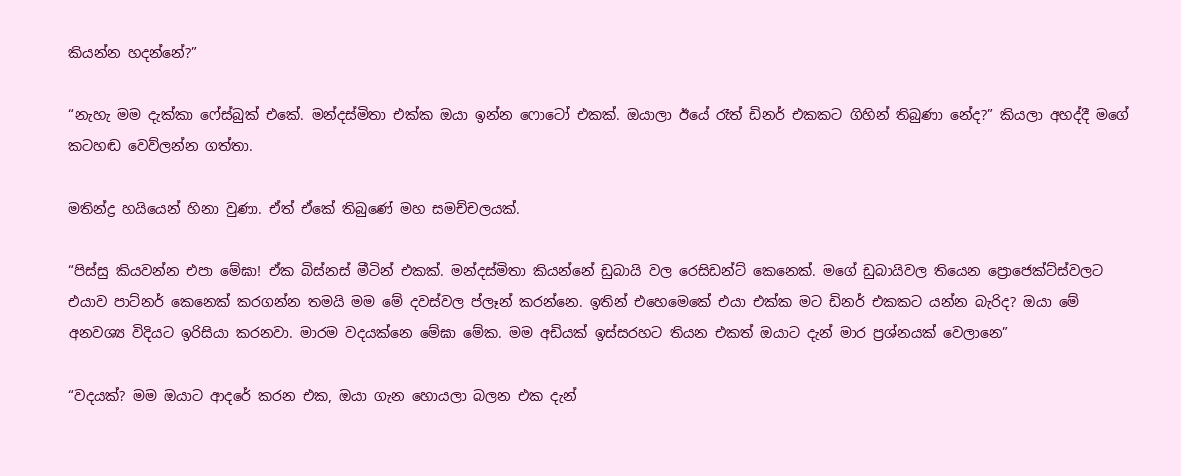කියන්න හදන්නේ?”

“නැහැ මම දැක්කා ෆේස්බුක් එකේ. මන්දස්මිතා එක්ක ඔයා ඉන්න ෆොටෝ එකක්. ඔයාලා ඊයේ රෑත් ඩිනර් එකකට ගිහින් තිබුණා නේද?” කියලා අහද්දී මගේ කටහඬ වෙව්ලන්න ගත්තා.

මතින්ද්‍ර හයියෙන් හිනා වුණා. ඒත් ඒකේ තිබුණේ මහ සමච්චලයක්.

“පිස්සු කියවන්න එපා මේඝා! ඒක බිස්නස් මීටින් එකක්. මන්දස්මිතා කියන්නේ ඩුබායි වල රෙසිඩන්ට් කෙනෙක්. මගේ ඩුබායිවල තියෙන ප්‍රොජෙක්ට්ස්වලට එයාව පාට්නර් කෙනෙක් කරගන්න තමයි මම මේ දවස්වල ප්ලෑන් කරන්නෙ. ඉතින් එහෙමෙකේ එයා එක්ක මට ඩිනර් එකකට යන්න බැරිද? ඔයා මේ අනවශ්‍ය විදියට ඉරිසියා කරනවා. මාරම වදයක්නෙ මේඝා මේක. මම අඩියක් ඉස්සරහට තියන එකත් ඔයාට දැන් මාර ප්‍රශ්නයක් වෙලානෙ”

“වදයක්? මම ඔයාට ආදරේ කරන එක, ඔයා ගැන හොයලා බලන එක දැන්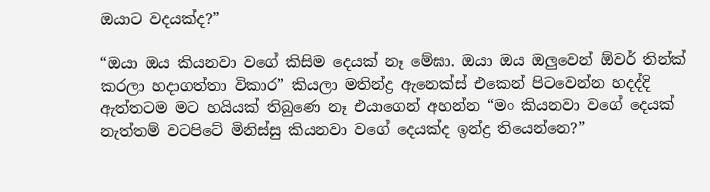ඔයාට වදයක්ද?”

“ඔයා ඔය කියනවා වගේ කිසිම දෙයක් නෑ මේඝා. ඔයා ඔය ඔලුවෙන් ඕවර් තින්ක් කරලා හදාගත්තා විකාර” කියලා මතින්ද්‍ර ඇනෙක්ස් එකෙන් පිටවෙන්න හදද්දි ඇත්තටම මට හයියක් තිබුණෙ නෑ එයාගෙන් අහන්න “මං කියනවා වගේ දෙයක් නැත්තම් වටපිටේ මිනිස්සු කියනවා වගේ දෙයක්ද ඉන්ද්‍ර තියෙන්නෙ?”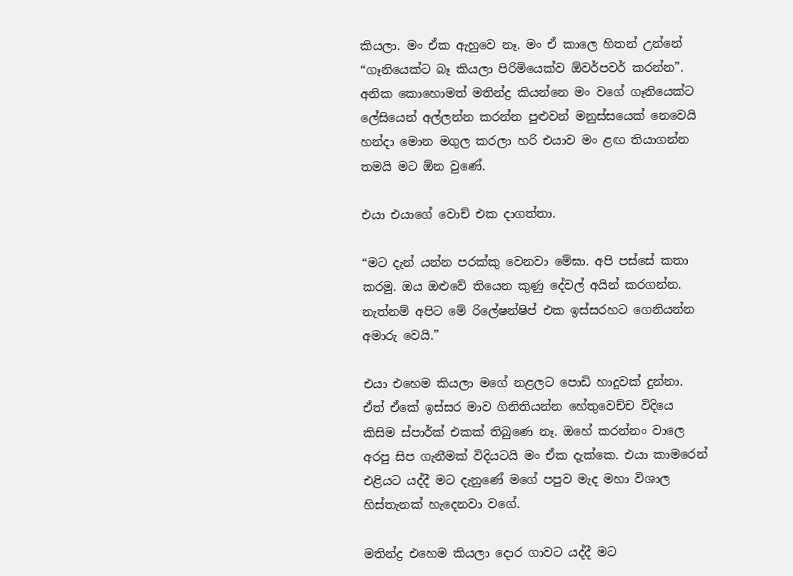කියලා. මං ඒක ඇහුවෙ නෑ. මං ඒ කාලෙ හිතන් උන්නේ “ගෑනියෙක්ට බෑ කියලා පිරිමියෙක්ව ඕවර්පවර් කරන්න”. අනික කොහොමත් මතින්ද්‍ර කියන්නෙ මං වගේ ගෑනියෙක්ට ලේසියෙන් අල්ලන්න කරන්න පුළුවන් මනුස්සයෙක් නෙවෙයි හන්දා මොන මගුල කරලා හරි එයාව මං ළඟ තියාගන්න තමයි මට ඕන වුණේ.

එයා එයාගේ වොච් එක දාගත්තා.

“මට දැන් යන්න පරක්කු වෙනවා මේඝා. අපි පස්සේ කතා කරමු. ඔය ඔළුවේ තියෙන කුණු දේවල් අයින් කරගන්න. නැත්නම් අපිට මේ රිලේෂන්ෂිප් එක ඉස්සරහට ගෙනියන්න අමාරු වෙයි.”

එයා එහෙම කියලා මගේ නළලට පොඩි හාදුවක් දුන්නා. ඒත් ඒකේ ඉස්සර මාව ගිනිතියන්න හේතුවෙච්ච විදියෙ කිසිම ස්පාර්ක් එකක් තිබුණෙ නෑ. ඔහේ කරන්නං වාලෙ අරපු සිප ගැනීමක් විදියටයි මං ඒක දැක්කෙ. එයා කාමරෙන් එළියට යද්දී මට දැනුණේ මගේ පපුව මැද මහා විශාල හිස්තැනක් හැදෙනවා වගේ.

මතින්ද්‍ර එහෙම කියලා දොර ගාවට යද්දී මට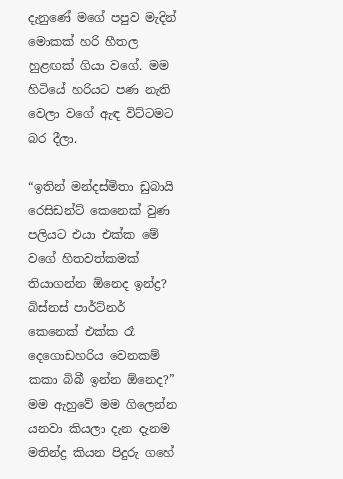දැනුණේ මගේ පපුව මැදින් මොකක් හරි හීතල හුළඟක් ගියා වගේ. මම හිටියේ හරියට පණ නැති වෙලා වගේ ඇඳ විට්ටමට බර දීලා.

“ඉතින් මන්දස්මිතා ඩුබායි රෙසිඩන්ට් කෙනෙක් වුණ පලියට එයා එක්ක මේ වගේ හිතවත්කමක් තියාගන්න ඕනෙද ඉන්ද්‍ර? බිස්නස් පාර්ට්නර් කෙනෙක් එක්ක රෑ දෙගොඩහරිය වෙනකම් කකා බිබී ඉන්න ඕනෙද?” මම ඇහුවේ මම ගිලෙන්න යනවා කියලා දැන දැනම මතින්ද්‍ර කියන පිදුරු ගහේ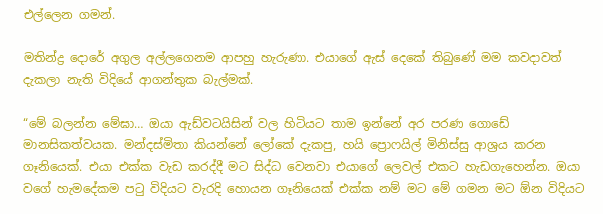එල්ලෙන ගමන්.

මතින්ද්‍ර දොරේ අගුල අල්ලගෙනම ආපහු හැරුණා. එයාගේ ඇස් දෙකේ තිබුණේ මම කවදාවත් දැකලා නැති විදියේ ආගන්තුක බැල්මක්.

“මේ බලන්න මේඝා… ඔයා ඇඩ්වටයිසින් වල හිටියට තාම ඉන්නේ අර පරණ ගොඩේ මානසිකත්වයක. මන්දස්මිතා කියන්නේ ලෝකේ දැකපු, හයි ප්‍රොෆයිල් මිනිස්සු ආශ්‍රය කරන ගෑනියෙක්. එයා එක්ක වැඩ කරද්දී මට සිද්ධ වෙනවා එයාගේ ලෙවල් එකට හැඩගැහෙන්න. ඔයා වගේ හැමදේකම පටු විදියට වැරදි හොයන ගෑනියෙක් එක්ක නම් මට මේ ගමන මට ඕන විදියට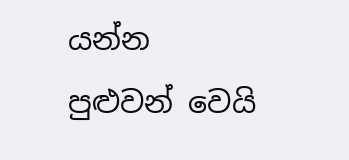යන්න පුළුවන් වෙයි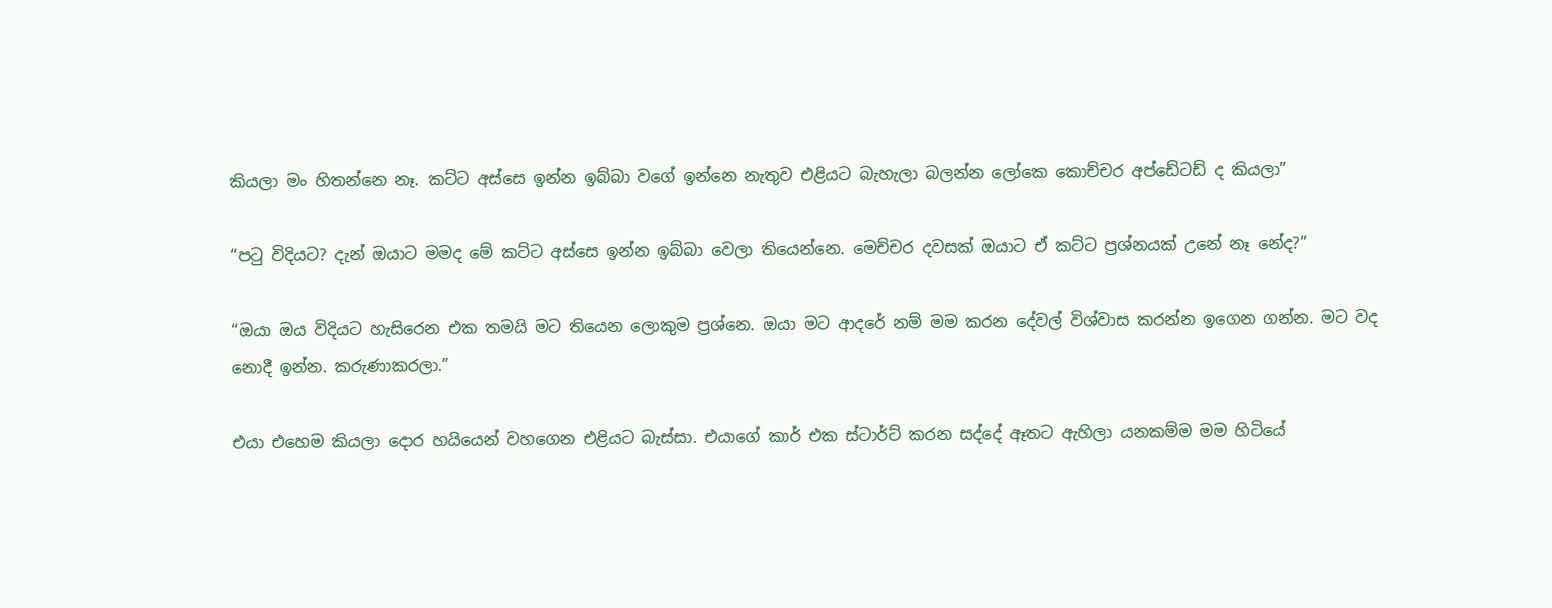කියලා මං හිතන්නෙ නෑ. කට්ට අස්සෙ ඉන්න ඉබ්බා වගේ ඉන්නෙ නැතුව එළියට බැහැලා බලන්න ලෝකෙ කොච්චර අප්ඩේටඩ් ද කියලා”

“පටු විදියට? දැන් ඔයාට මමද මේ කට්ට අස්සෙ ඉන්න ඉබ්බා වෙලා තියෙන්නෙ. මෙච්චර දවසක් ඔයාට ඒ කට්ට ප්‍රශ්නයක් උනේ නෑ නේද?”

“ඔයා ඔය විදියට හැසිරෙන එක තමයි මට තියෙන ලොකුම ප්‍රශ්නෙ. ඔයා මට ආදරේ නම් මම කරන දේවල් විශ්වාස කරන්න ඉගෙන ගන්න. මට වද නොදී ඉන්න. කරුණාකරලා.”

එයා එහෙම කියලා දොර හයියෙන් වහගෙන එළියට බැස්සා. එයාගේ කාර් එක ස්ටාර්ට් කරන සද්දේ ඈතට ඇහිලා යනකම්ම මම හිටියේ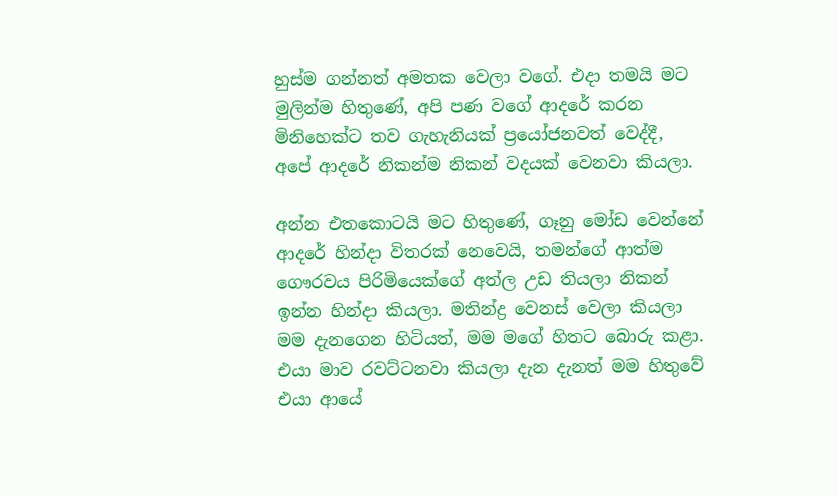හුස්ම ගන්නත් අමතක වෙලා වගේ. එදා තමයි මට මුලින්ම හිතුණේ, අපි පණ වගේ ආදරේ කරන මිනිහෙක්ට තව ගැහැනියක් ප්‍රයෝජනවත් වෙද්දී, අපේ ආදරේ නිකන්ම නිකන් වදයක් වෙනවා කියලා.

අන්න එතකොටයි මට හිතුණේ, ගෑනු මෝඩ වෙන්නේ ආදරේ හින්දා විතරක් නෙවෙයි, තමන්ගේ ආත්ම ගෞරවය පිරිමියෙක්ගේ අත්ල උඩ තියලා නිකන් ඉන්න හින්දා කියලා. මතින්ද්‍ර වෙනස් වෙලා කියලා මම දැනගෙන හිටියත්, මම මගේ හිතට බොරු කළා. එයා මාව රවට්ටනවා කියලා දැන දැනත් මම හිතුවේ එයා ආයේ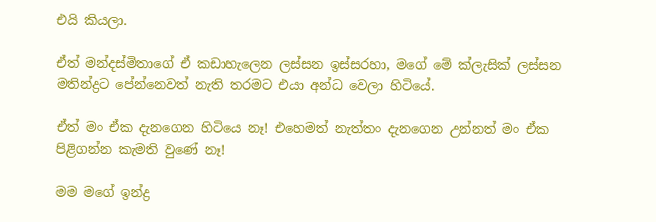එයි කියලා.

ඒත් මන්දස්මිතාගේ ඒ කඩාහැලෙන ලස්සන ඉස්සරහා, මගේ මේ ක්ලැසික් ලස්සන මතින්ද්‍රට පේන්නෙවත් නැති තරමට එයා අන්ධ වෙලා හිටියේ.

ඒත් මං ඒක දැනගෙන හිටියෙ නෑ! එහෙමත් නැත්තං දැනගෙන උන්නත් මං ඒක පිළිගන්න කැමති වුණේ නෑ!

මම මගේ ඉන්ද්‍ර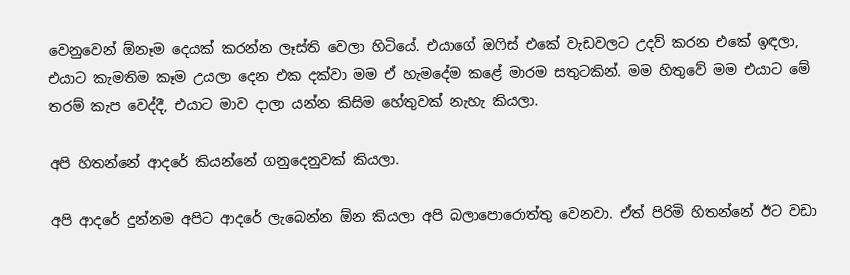වෙනුවෙන් ඕනෑම දෙයක් කරන්න ලෑස්ති වෙලා හිටියේ. එයාගේ ඔෆිස් එකේ වැඩවලට උදව් කරන එකේ ඉඳලා, එයාට කැමතිම කෑම උයලා දෙන එක දක්වා මම ඒ හැමදේම කළේ මාරම සතුටකින්. මම හිතුවේ මම එයාට මේ තරම් කැප වෙද්දී, එයාට මාව දාලා යන්න කිසිම හේතුවක් නැහැ කියලා.

අපි හිතන්නේ ආදරේ කියන්නේ ගනුදෙනුවක් කියලා.

අපි ආදරේ දුන්නම අපිට ආදරේ ලැබෙන්න ඕන කියලා අපි බලාපොරොත්තු වෙනවා. ඒත් පිරිමි හිතන්නේ ඊට වඩා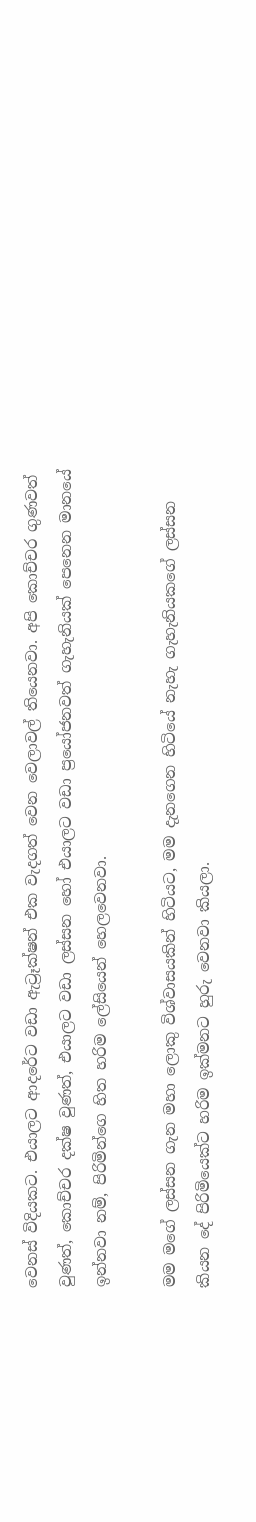වෙනස් විදියකට. එයාලට ආදරේට වඩා ඇට්‍රෑක්ෂන් එක වැදගත් වෙන වෙලාවල් තියෙනවා. අපි කොච්චර ගුණවත් වුණත්, කොච්චර දක්ෂ වුණත්, එයාලට වඩා ලස්සන හෝ එයාලට වඩා ප්‍රයෝජනවත් ගැහැනියක් පෙනෙන මානයේ ඉන්නවා නම්, පිරිමින්ගෙ හිත හරිම ලේසියෙන් හෙලවෙනවා.

මම මගේ ලස්සන ගැන මහා ලොකු විශ්වාසයකින් හිටියට, මම දැනගෙන හිටියේ නැහැ ගැහැනියකගේ ලස්සන කියන දේ පිරිමියෙක්ට හරිම ඉක්මනට හුරු වෙනවා කියලා.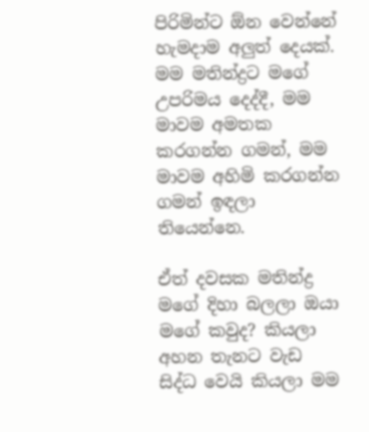පිරිමින්ට ඕන වෙන්නේ හැමදාම අලුත් දෙයක්. මම මතින්ද්‍රට මගේ උපරිමය දෙද්දී, මම මාවම අමතක කරගන්න ගමන්, මම මාවම අහිමි කරගන්න ගමන් ඉඳලා තියෙන්නෙ.

ඒත් දවසක මතින්ද්‍ර මගේ දිහා බලලා ඔයා  මගේ කවුද? කියලා අහන තැනට වැඩ සිද්ධ වෙයි කියලා මම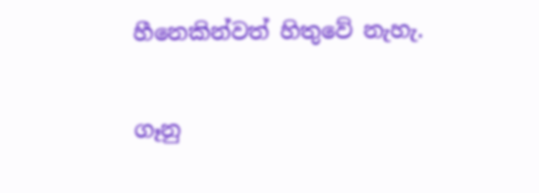හීනෙකින්වත් හිතුවේ නැහැ.

ගෑනු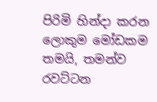පිරිමි හින්දා කරන ලොකුම මෝඩකම තමයි, තමන්ව රවට්ටන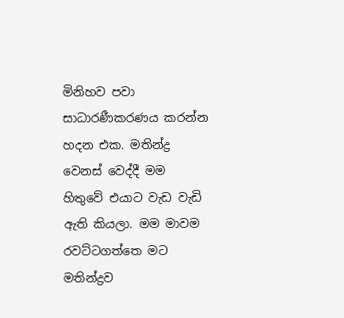මිනිහව පවා සාධාරණීකරණය කරන්න හදන එක. මතින්ද්‍ර වෙනස් වෙද්දී මම හිතුවේ එයාට වැඩ වැඩි ඇති කියලා. මම මාවම රවට්ටගත්තෙ මට මතින්ද්‍රව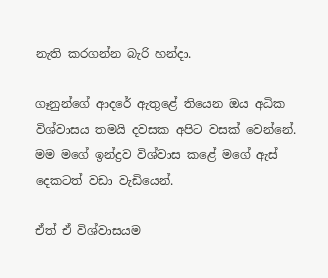නැති කරගන්න බැරි හන්දා.

ගෑනුන්ගේ ආදරේ ඇතුළේ තියෙන ඔය අධික විශ්වාසය තමයි දවසක අපිට වසක් වෙන්නේ. මම මගේ ඉන්ද්‍රව විශ්වාස කළේ මගේ ඇස් දෙකටත් වඩා වැඩියෙන්.

ඒත් ඒ විශ්වාසයම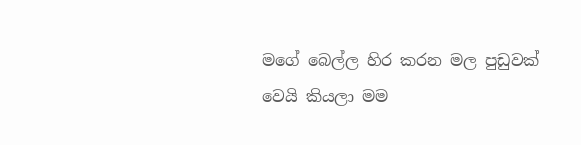මගේ බෙල්ල හිර කරන මල පුඩුවක් වෙයි කියලා මම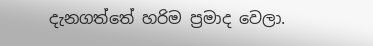දැනගත්තේ හරිම ප්‍රමාද වෙලා.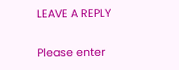LEAVE A REPLY

Please enter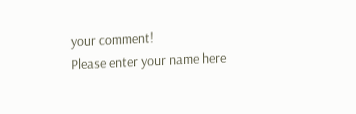your comment!
Please enter your name here